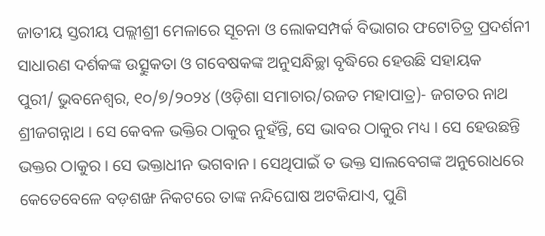ଜାତୀୟ ସ୍ତରୀୟ ପଲ୍ଲୀଶ୍ରୀ ମେଳାରେ ସୂଚନା ଓ ଲୋକସମ୍ପର୍କ ବିଭାଗର ଫଟୋଚିତ୍ର ପ୍ରଦର୍ଶନୀ
ସାଧାରଣ ଦର୍ଶକଙ୍କ ଉତ୍ସୁକତା ଓ ଗବେଷକଙ୍କ ଅନୁସନ୍ଧିଚ୍ଛା ବୃଦ୍ଧିରେ ହେଉଛି ସହାୟକ
ପୁରୀ/ ଭୁବନେଶ୍ୱର, ୧୦/୭/୨୦୨୪ (ଓଡ଼ିଶା ସମାଚାର/ରଜତ ମହାପାତ୍ର)- ଜଗତର ନାଥ ଶ୍ରୀଜଗନ୍ନାଥ । ସେ କେବଳ ଭକ୍ତିର ଠାକୁର ନୁହଁନ୍ତି, ସେ ଭାବର ଠାକୁର ମଧ୍ୟ । ସେ ହେଉଛନ୍ତି ଭକ୍ତର ଠାକୁର । ସେ ଭକ୍ତାଧୀନ ଭଗବାନ । ସେଥିପାଇଁ ତ ଭକ୍ତ ସାଲବେଗଙ୍କ ଅନୁରୋଧରେ କେତେବେଳେ ବଡ଼ଶଙ୍ଖ ନିକଟରେ ତାଙ୍କ ନନ୍ଦିଘୋଷ ଅଟକିଯାଏ, ପୁଣି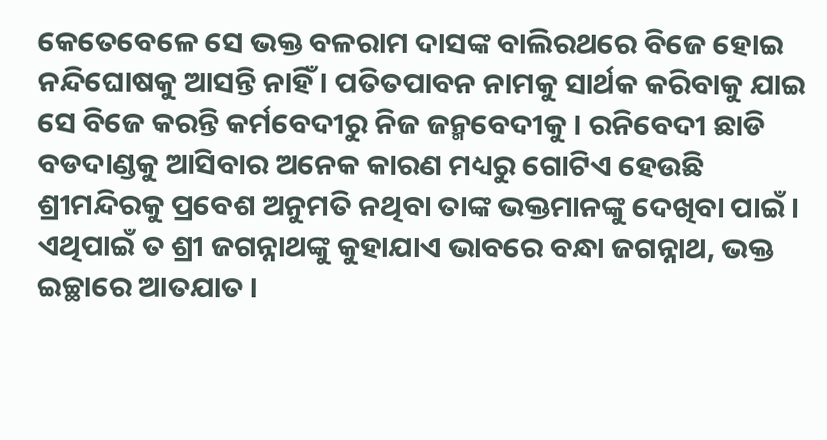କେତେବେଳେ ସେ ଭକ୍ତ ବଳରାମ ଦାସଙ୍କ ବାଲିରଥରେ ବିଜେ ହୋଇ ନନ୍ଦିଘୋଷକୁ ଆସନ୍ତି ନାହିଁ । ପତିତପାବନ ନାମକୁ ସାର୍ଥକ କରିବାକୁ ଯାଇ ସେ ବିଜେ କରନ୍ତି କର୍ମବେଦୀରୁ ନିଜ ଜନ୍ମବେଦୀକୁ । ରନିବେଦୀ ଛାଡି ବଡଦାଣ୍ଡକୁ ଆସିବାର ଅନେକ କାରଣ ମଧ୍ୟରୁ ଗୋଟିଏ ହେଉଛି ଶ୍ରୀମନ୍ଦିରକୁ ପ୍ରବେଶ ଅନୁମତି ନଥିବା ତାଙ୍କ ଭକ୍ତମାନଙ୍କୁ ଦେଖିବା ପାଇଁ । ଏଥିପାଇଁ ତ ଶ୍ରୀ ଜଗନ୍ନାଥଙ୍କୁ କୁହାଯାଏ ଭାବରେ ବନ୍ଧା ଜଗନ୍ନାଥ, ଭକ୍ତ ଇଚ୍ଛାରେ ଆତଯାତ ।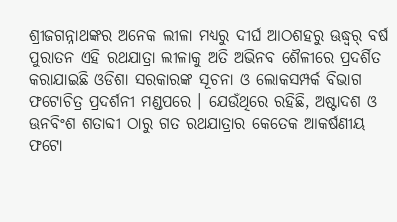ଶ୍ରୀଜଗନ୍ନାଥଙ୍କର ଅନେକ ଲୀଳା ମଧ୍ୟରୁ ଦୀର୍ଘ ଆଠଶହରୁ ଊଦ୍ଧ୍ୱର୍ ବର୍ଷ ପୁରାତନ ଏହି ରଥଯାତ୍ରା ଲୀଳାକୁ ଅତି ଅଭିନବ ଶୈଳୀରେ ପ୍ରଦର୍ଶିତ କରାଯାଇଛି ଓଡିଶା ସରକାରଙ୍କ ସୂଚନା ଓ ଲୋକସମ୍ପର୍କ ବିଭାଗ ଫଟୋଚିତ୍ର ପ୍ରଦର୍ଶନୀ ମଣ୍ଡପରେ । ଯେଉଁଥିରେ ରହିଛି, ଅଷ୍ଟାଦଶ ଓ ଊନବିଂଶ ଶତାବ୍ଦୀ ଠାରୁ ଗତ ରଥଯାତ୍ରାର କେତେକ ଆକର୍ଷଣୀୟ ଫଟୋ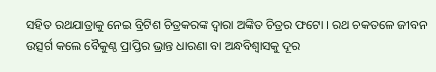ସହିତ ରଥଯାତ୍ରାକୁ ନେଇ ବ୍ରିଟିଶ ଚିତ୍ରକରଙ୍କ ଦ୍ୱାରା ଅଙ୍କିତ ଚିତ୍ରର ଫଟୋ । ରଥ ଚକତଳେ ଜୀବନ ଉତ୍ସର୍ଗ କଲେ ବୈକୁଣ୍ଠ ପ୍ରାପ୍ତିର ଭ୍ରାନ୍ତ ଧାରଣା ବା ଅନ୍ଧବିଶ୍ୱାସକୁ ଦୂର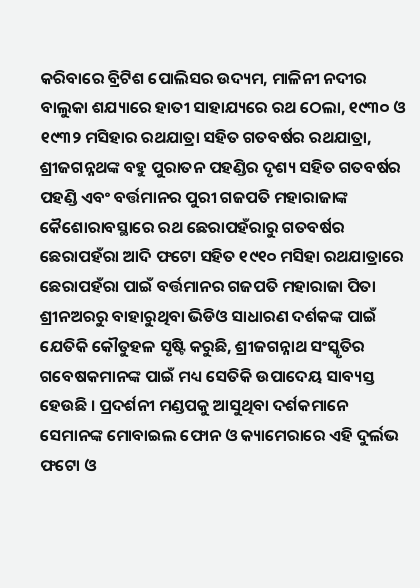କରିବାରେ ବ୍ରିଟିଶ ପୋଲିସର ଉଦ୍ୟମ, ମାଳିନୀ ନଦୀର ବାଲୁକା ଶଯ୍ୟାରେ ହାତୀ ସାହାଯ୍ୟରେ ରଥ ଠେଲା, ୧୯୩୦ ଓ ୧୯୩୨ ମସିହାର ରଥଯାତ୍ରା ସହିତ ଗତବର୍ଷର ରଥଯାତ୍ରା, ଶ୍ରୀଜଗନ୍ନଥଙ୍କ ବହୁ ପୁରାତନ ପହଣ୍ଡିର ଦୃଶ୍ୟ ସହିତ ଗତବର୍ଷର ପହଣ୍ଡି ଏବଂ ବର୍ତ୍ତମାନର ପୁରୀ ଗଜପତି ମହାରାଜାଙ୍କ କୈଶୋରାବସ୍ଥାରେ ରଥ ଛେରାପହଁରାରୁ ଗତବର୍ଷର ଛେରାପହଁରା ଆଦି ଫଟୋ ସହିତ ୧୯୧୦ ମସିହା ରଥଯାତ୍ରାରେ ଛେରାପହଁରା ପାଇଁ ବର୍ତ୍ତମାନର ଗଜପତି ମହାରାଜା ପିତା ଶ୍ରୀନଅରରୁ ବାହାରୁଥିବା ଭିଡିଓ ସାଧାରଣ ଦର୍ଶକଙ୍କ ପାଇଁ ଯେତିକି କୌତୁହଳ ସୃଷ୍ଟି କରୁଛି, ଶ୍ରୀଜଗନ୍ନାଥ ସଂସ୍କୃତିର ଗବେଷକମାନଙ୍କ ପାଇଁ ମଧ୍ୟ ସେତିକି ଉପାଦେୟ ସାବ୍ୟସ୍ତ ହେଉଛି । ପ୍ରଦର୍ଶନୀ ମଣ୍ଡପକୁ ଆସୁଥିବା ଦର୍ଶକମାନେ ସେମାନଙ୍କ ମୋବାଇଲ ଫୋନ ଓ କ୍ୟାମେରାରେ ଏହି ଦୁର୍ଲଭ ଫଟୋ ଓ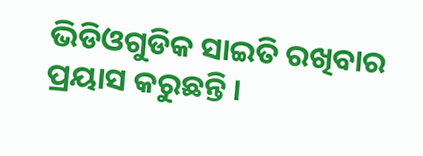ଭିଡିଓଗୁଡିକ ସାଇତି ରଖିବାର ପ୍ରୟାସ କରୁଛନ୍ତି ।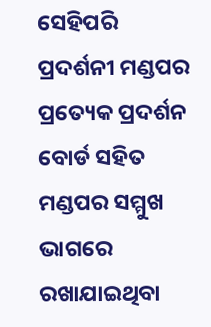ସେହିପରି ପ୍ରଦର୍ଶନୀ ମଣ୍ଡପର ପ୍ରତ୍ୟେକ ପ୍ରଦର୍ଶନ ବୋର୍ଡ ସହିତ ମଣ୍ଡପର ସମ୍ମୁଖ ଭାଗରେ ରଖାଯାଇଥିବା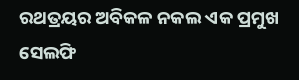ରଥତ୍ରୟର ଅବିକଳ ନକଲ ଏକ ପ୍ରମୁଖ ସେଲଫି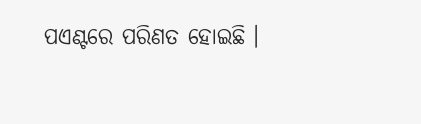ପଏଣ୍ଟରେ ପରିଣତ ହୋଇଛି ।